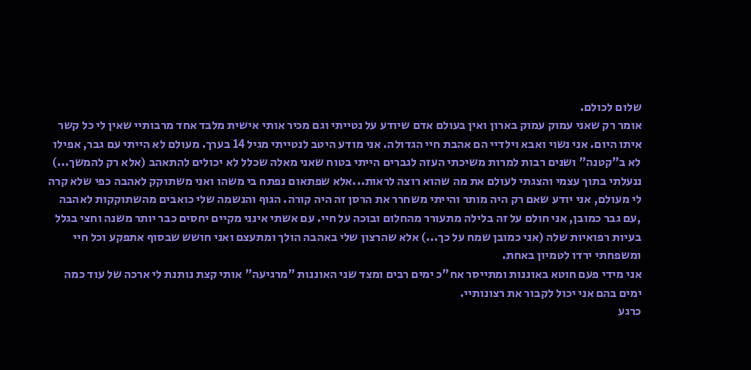שלום לכולם.
אומר רק שאני עמוק עמוק בארון ואין בעולם אדם שיודע על נטייתי וגם מכיר אותי אישית מלבד אחד מרבותיי שאין לי כל קשר איתו היום. אני נשוי ואבא וילדיי הם אהבת חיי הגדולה. אני מודע היטב לנטייתי מגיל 14 בערך. מעולם לא הייתי עם גבר, אפילו לא ב"קטנה" ושנים רבות למרות משיכתי העזה לגברים הייתי בטוח שאני מאלה שכלל לא יכולים להתאהב (אלא רק להמשך...) ננעלתי בתוך עצמי והצגתי לעולם את מה שהוא רוצה לראות...אלא שפתאום נפתח בי משהו ואני משתוקק לאהבה כפי שלא קרה לי מעולם, אני יודע שאם רק היה מותר והייתי משחרר את הרסן זה היה קורה. הגוף והנשמה שלי כואבים מהשתוקקות לאהבה ,עם גבר כמובן, אני חולם על זה בלילה מתעורר מהחלום ובוכה על חיי. עם אשתי אינני מקיים יחסים כבר יותר משנה וחצי בגלל בעיות רפואיות שלה (אני כמובן שמח על כך...) אלא שהרצון שלי באהבה הולך ומתעצם ואני חושש שבסוף אתפקע וכל חיי ומשפחתי ירדו לטמיון באחת.
אני מידי פעם חוטא באוננות ומתייסר אח"כ ימים רבים ומצד שני האוננות "מרגיעה" אותי קצת נותנת לי ארכה של עוד כמה ימים בהם אני יכול לקבור את רצונותיי.
כרגע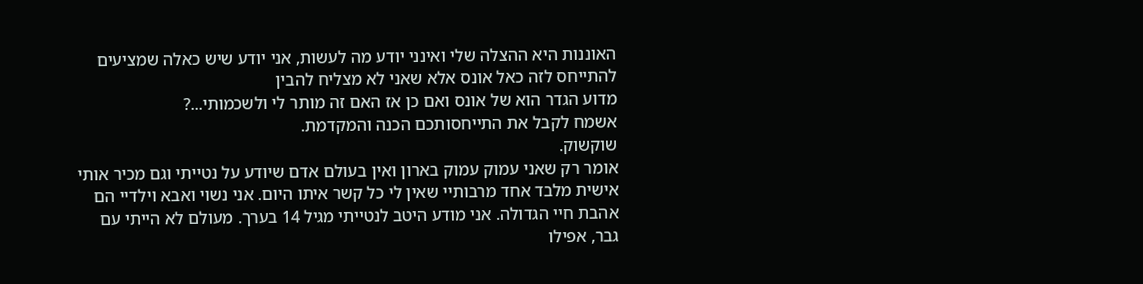האוננות היא ההצלה שלי ואינני יודע מה לעשות, אני יודע שיש כאלה שמציעים להתייחס לזה כאל אונס אלא שאני לא מצליח להבין
מדוע הגדר הוא של אונס ואם כן אז האם זה מותר לי ולשכמותי...?
אשמח לקבל את התייחסותכם הכנה והמקדמת.
שוקשוק.
אומר רק שאני עמוק עמוק בארון ואין בעולם אדם שיודע על נטייתי וגם מכיר אותי אישית מלבד אחד מרבותיי שאין לי כל קשר איתו היום. אני נשוי ואבא וילדיי הם אהבת חיי הגדולה. אני מודע היטב לנטייתי מגיל 14 בערך. מעולם לא הייתי עם גבר, אפילו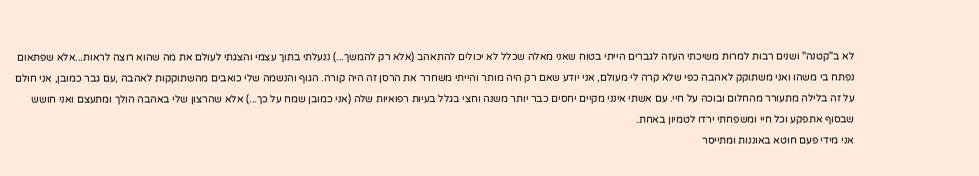לא ב"קטנה" ושנים רבות למרות משיכתי העזה לגברים הייתי בטוח שאני מאלה שכלל לא יכולים להתאהב (אלא רק להמשך...) ננעלתי בתוך עצמי והצגתי לעולם את מה שהוא רוצה לראות...אלא שפתאום נפתח בי משהו ואני משתוקק לאהבה כפי שלא קרה לי מעולם, אני יודע שאם רק היה מותר והייתי משחרר את הרסן זה היה קורה. הגוף והנשמה שלי כואבים מהשתוקקות לאהבה ,עם גבר כמובן, אני חולם על זה בלילה מתעורר מהחלום ובוכה על חיי. עם אשתי אינני מקיים יחסים כבר יותר משנה וחצי בגלל בעיות רפואיות שלה (אני כמובן שמח על כך...) אלא שהרצון שלי באהבה הולך ומתעצם ואני חושש שבסוף אתפקע וכל חיי ומשפחתי ירדו לטמיון באחת.
אני מידי פעם חוטא באוננות ומתייסר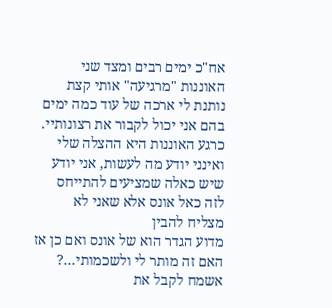אח"כ ימים רבים ומצד שני האוננות "מרגיעה" אותי קצת נותנת לי ארכה של עוד כמה ימים בהם אני יכול לקבור את רצונותיי.
כרגע האוננות היא ההצלה שלי ואינני יודע מה לעשות, אני יודע שיש כאלה שמציעים להתייחס לזה כאל אונס אלא שאני לא מצליח להבין
מדוע הגדר הוא של אונס ואם כן אז האם זה מותר לי ולשכמותי...?
אשמח לקבל את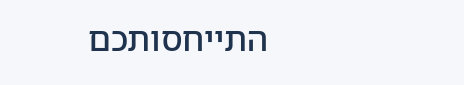התייחסותכם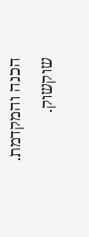הכנה והמקדמת.
שוקשוק.